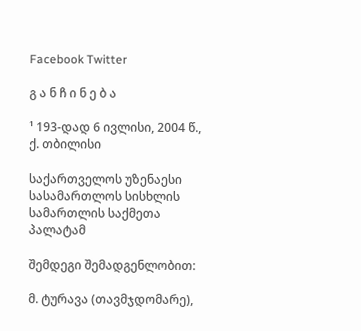Facebook Twitter

გ ა ნ ჩ ი ნ ე ბ ა

¹ 193-დად 6 ივლისი, 2004 წ., ქ. თბილისი

საქართველოს უზენაესი სასამართლოს სისხლის სამართლის საქმეთა პალატამ

შემდეგი შემადგენლობით:

მ. ტურავა (თავმჯდომარე),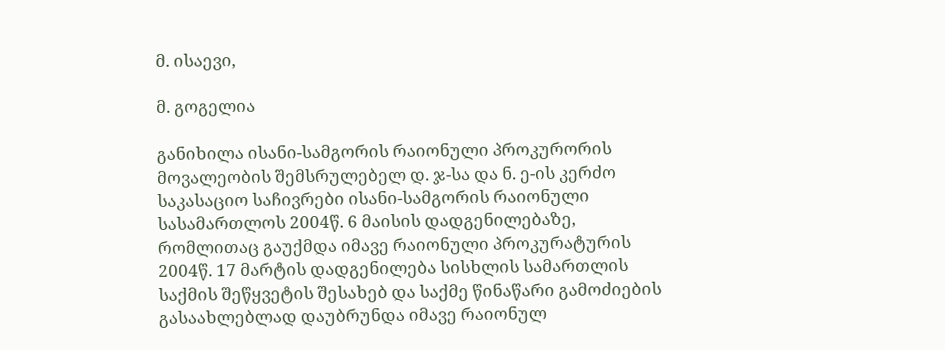მ. ისაევი,

მ. გოგელია

განიხილა ისანი-სამგორის რაიონული პროკურორის მოვალეობის შემსრულებელ დ. ჯ-სა და ნ. ე-ის კერძო საკასაციო საჩივრები ისანი-სამგორის რაიონული სასამართლოს 2004წ. 6 მაისის დადგენილებაზე, რომლითაც გაუქმდა იმავე რაიონული პროკურატურის 2004წ. 17 მარტის დადგენილება სისხლის სამართლის საქმის შეწყვეტის შესახებ და საქმე წინაწარი გამოძიების გასაახლებლად დაუბრუნდა იმავე რაიონულ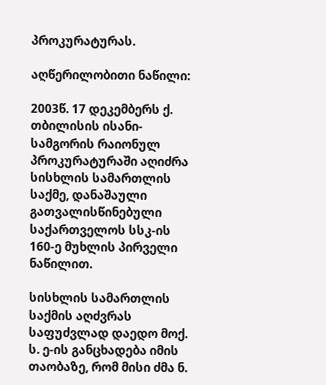პროკურატურას.

აღწერილობითი ნაწილი:

2003წ. 17 დეკემბერს ქ. თბილისის ისანი-სამგორის რაიონულ პროკურატურაში აღიძრა სისხლის სამართლის საქმე, დანაშაული გათვალისწინებული საქართველოს სსკ-ის 160-ე მუხლის პირველი ნაწილით.

სისხლის სამართლის საქმის აღძვრას საფუძვლად დაედო მოქ. ს. ე-ის განცხადება იმის თაობაზე, რომ მისი ძმა ნ.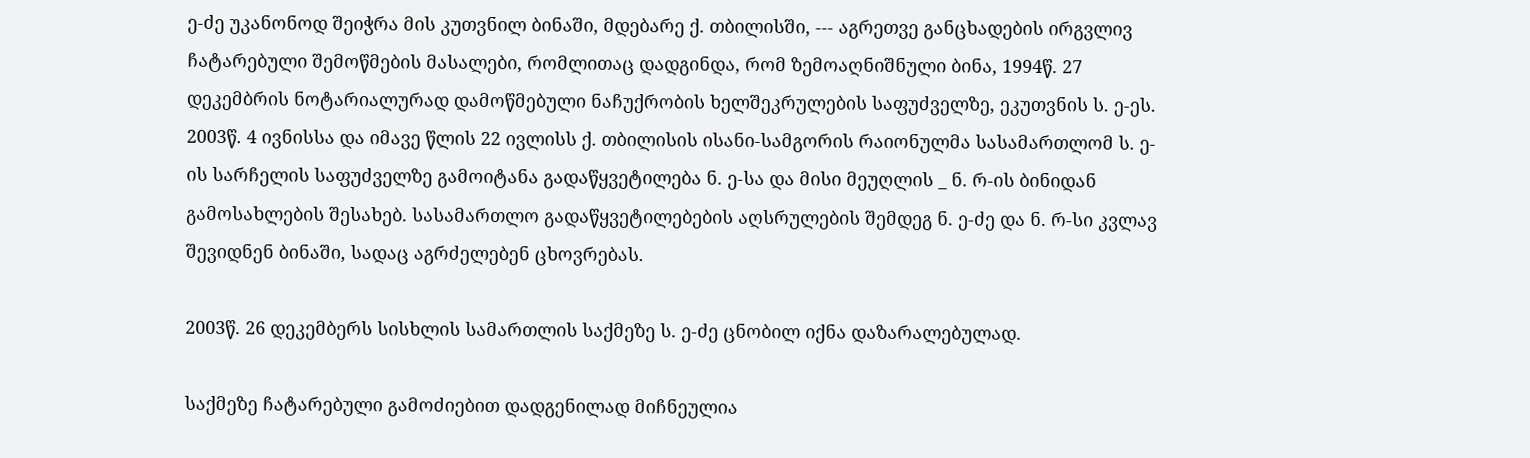ე-ძე უკანონოდ შეიჭრა მის კუთვნილ ბინაში, მდებარე ქ. თბილისში, --- აგრეთვე განცხადების ირგვლივ ჩატარებული შემოწმების მასალები, რომლითაც დადგინდა, რომ ზემოაღნიშნული ბინა, 1994წ. 27 დეკემბრის ნოტარიალურად დამოწმებული ნაჩუქრობის ხელშეკრულების საფუძველზე, ეკუთვნის ს. ე-ეს. 2003წ. 4 ივნისსა და იმავე წლის 22 ივლისს ქ. თბილისის ისანი-სამგორის რაიონულმა სასამართლომ ს. ე-ის სარჩელის საფუძველზე გამოიტანა გადაწყვეტილება ნ. ე-სა და მისი მეუღლის _ ნ. რ-ის ბინიდან გამოსახლების შესახებ. სასამართლო გადაწყვეტილებების აღსრულების შემდეგ ნ. ე-ძე და ნ. რ-სი კვლავ შევიდნენ ბინაში, სადაც აგრძელებენ ცხოვრებას.

2003წ. 26 დეკემბერს სისხლის სამართლის საქმეზე ს. ე-ძე ცნობილ იქნა დაზარალებულად.

საქმეზე ჩატარებული გამოძიებით დადგენილად მიჩნეულია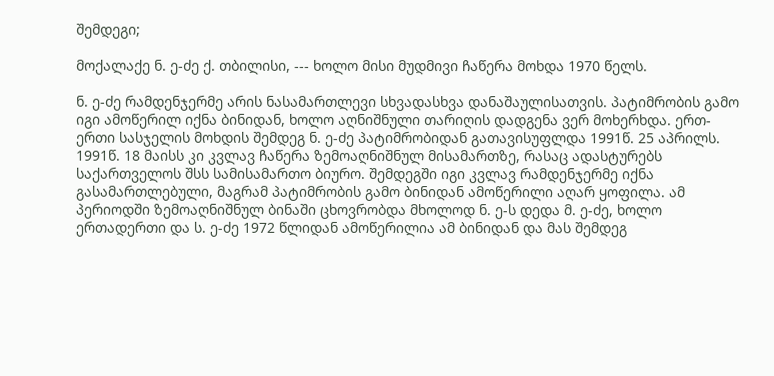შემდეგი;

მოქალაქე ნ. ე-ძე ქ. თბილისი, --- ხოლო მისი მუდმივი ჩაწერა მოხდა 1970 წელს.

ნ. ე-ძე რამდენჯერმე არის ნასამართლევი სხვადასხვა დანაშაულისათვის. პატიმრობის გამო იგი ამოწერილ იქნა ბინიდან, ხოლო აღნიშნული თარიღის დადგენა ვერ მოხერხდა. ერთ-ერთი სასჯელის მოხდის შემდეგ ნ. ე-ძე პატიმრობიდან გათავისუფლდა 1991წ. 25 აპრილს. 1991წ. 18 მაისს კი კვლავ ჩაწერა ზემოაღნიშნულ მისამართზე, რასაც ადასტურებს საქართველოს შსს სამისამართო ბიურო. შემდეგში იგი კვლავ რამდენჯერმე იქნა გასამართლებული, მაგრამ პატიმრობის გამო ბინიდან ამოწერილი აღარ ყოფილა. ამ პერიოდში ზემოაღნიშნულ ბინაში ცხოვრობდა მხოლოდ ნ. ე-ს დედა მ. ე-ძე, ხოლო ერთადერთი და ს. ე-ძე 1972 წლიდან ამოწერილია ამ ბინიდან და მას შემდეგ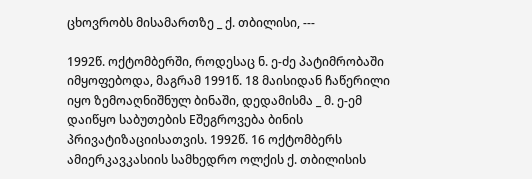ცხოვრობს მისამართზე _ ქ. თბილისი, ---

1992წ. ოქტომბერში, როდესაც ნ. ე-ძე პატიმრობაში იმყოფებოდა, მაგრამ 1991წ. 18 მაისიდან ჩაწერილი იყო ზემოაღნიშნულ ბინაში, დედამისმა _ მ. ე-ემ დაიწყო საბუთების Eშეგროვება ბინის პრივატიზაციისათვის. 1992წ. 16 ოქტომბერს ამიერკავკასიის სამხედრო ოლქის ქ. თბილისის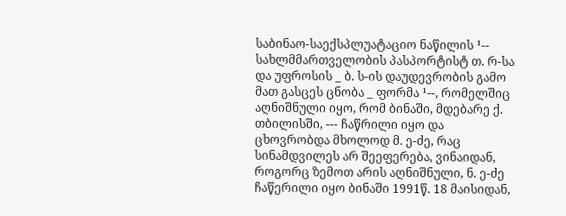საბინაო-საექსპლუატაციო ნაწილის ¹-- სახლმმართველობის პასპორტისტ თ. რ-სა და უფროსის _ ბ. ს-ის დაუდევრობის გამო მათ გასცეს ცნობა _ ფორმა ¹--, რომელშიც აღნიშნული იყო, რომ ბინაში, მდებარე ქ. თბილისში, --- ჩაწრილი იყო და ცხოვრობდა მხოლოდ მ. ე-ძე, რაც სინამდვილეს არ შეეფერება, ვინაიდან, როგორც ზემოთ არის აღნიშნული, ნ. ე-ძე ჩაწერილი იყო ბინაში 1991წ. 18 მაისიდან,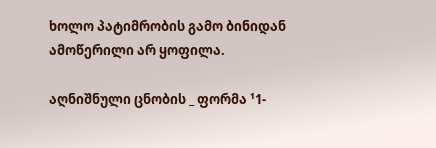ხოლო პატიმრობის გამო ბინიდან ამოწერილი არ ყოფილა.

აღნიშნული ცნობის _ ფორმა ¹1-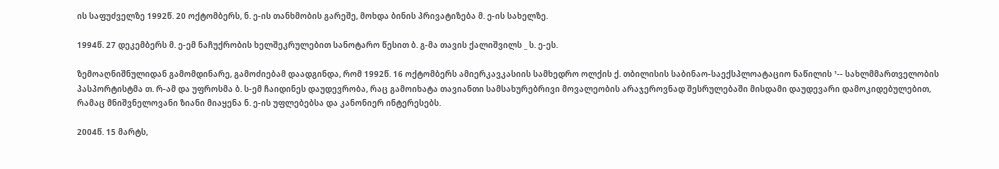ის საფუძველზე 1992წ. 20 ოქტომბერს, ნ. ე-ის თანხმობის გარეშე, მოხდა ბინის პრივატიზება მ. ე-ის სახელზე.

1994წ. 27 დეკემბერს მ. ე-ემ ნაჩუქრობის ხელშეკრულებით სანოტარო წესით ბ. გ-მა თავის ქალიშვილს _ ს. ე-ეს.

ზემოაღნიშნულიდან გამომდინარე, გამოძიებამ დაადგინდა, რომ 1992წ. 16 ოქტომბერს ამიერკავკასიის სამხედრო ოლქის ქ. თბილისის საბინაო-საექსპლოატაციო ნაწილის ¹-- სახლმმართველობის პასპორტისტმა თ. რ-ამ და უფროსმა ბ. ს-ემ ჩაიდინეს დაუდევრობა, რაც გამოიხატა თავიანთი სამსახურებრივი მოვალეობის არაჯეროვნად შესრულებაში მისდამი დაუდევარი დამოკიდებულებით, რამაც მნიშვნელოვანი ზიანი მიაყენა ნ. ე-ის უფლებებსა და კანონიერ ინტერესებს.

2004წ. 15 მარტს,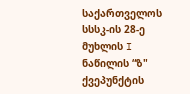საქართველოს სსსკ-ის 28-ე მუხლის I ნაწილის “ზ" ქვეპუნქტის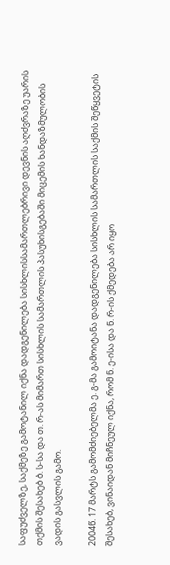საფუძველზე, საქმეზე გამოტანილ იქნა დადგენილება სისხლისსამართლებრივი დევნის აღძვრაზე უარის თქმის შესახებ ბ. ს-სა და თ. რ-ას მიმართ სისხლის სამართლის პასუხისგებაში მიცემის ხანდაზმულობის ვადის გასვლის გამო.

2004წ. 17 მარტს გამომძიებელმა ე. გ-მა გამოიტანა დადგენილება სისხლის სამართლის საქმის შეწყვეტის შესახებ, ვინაიდან მიჩნეულ იქნა, რომ ნ. ე-ისა და ნ. რ-ის ქმედება არ იყო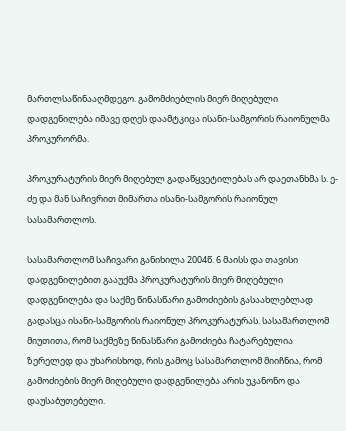მართლსაწინააღმდეგო. გამომძიებლის მიერ მიღებული დადგენილება იმავე დღეს დაამტკიცა ისანი-სამგორის რაიონულმა პროკურორმა.

პროკურატურის მიერ მიღებულ გადაწყვეტილებას არ დაეთანხმა ს. ე-ძე და მან საჩივრით მიმართა ისანი-სამგორის რაიონულ სასამართლოს.

სასამართლომ საჩივარი განიხილა 2004წ. 6 მაისს და თავისი დადგენილებით გააუქმა პროკურატურის მიერ მიღებული დადგენილება და საქმე წინასწარი გამოძიების გასაახლებლად გადასცა ისანი-სამგორის რაიონულ პროკურატურას. სასამართლომ მიუთითა, რომ საქმეზე წინასწარი გამოძიება ჩატარებულია ზერელედ და უხარისხოდ, რის გამოც სასამართლომ მიიჩნია, რომ გამოძიების მიერ მიღებული დადგენილება არის უკანონო და დაუსაბუთებელი.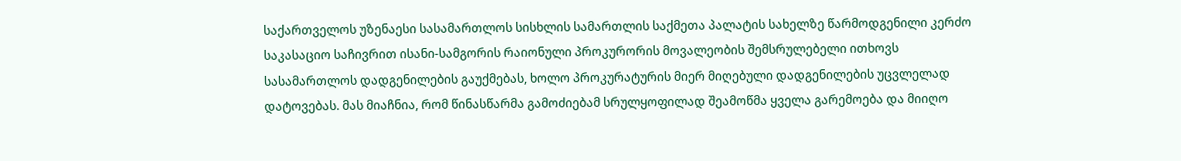საქართველოს უზენაესი სასამართლოს სისხლის სამართლის საქმეთა პალატის სახელზე წარმოდგენილი კერძო საკასაციო საჩივრით ისანი-სამგორის რაიონული პროკურორის მოვალეობის შემსრულებელი ითხოვს სასამართლოს დადგენილების გაუქმებას, ხოლო პროკურატურის მიერ მიღებული დადგენილების უცვლელად დატოვებას. მას მიაჩნია, რომ წინასწარმა გამოძიებამ სრულყოფილად შეამოწმა ყველა გარემოება და მიიღო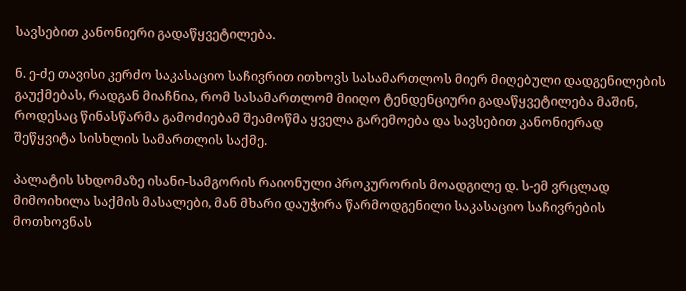სავსებით კანონიერი გადაწყვეტილება.

ნ. ე-ძე თავისი კერძო საკასაციო საჩივრით ითხოვს სასამართლოს მიერ მიღებული დადგენილების გაუქმებას, რადგან მიაჩნია, რომ სასამართლომ მიიღო ტენდენციური გადაწყვეტილება მაშინ, როდესაც წინასწარმა გამოძიებამ შეამოწმა ყველა გარემოება და სავსებით კანონიერად შეწყვიტა სისხლის სამართლის საქმე.

პალატის სხდომაზე ისანი-სამგორის რაიონული პროკურორის მოადგილე დ. ს-ემ ვრცლად მიმოიხილა საქმის მასალები, მან მხარი დაუჭირა წარმოდგენილი საკასაციო საჩივრების მოთხოვნას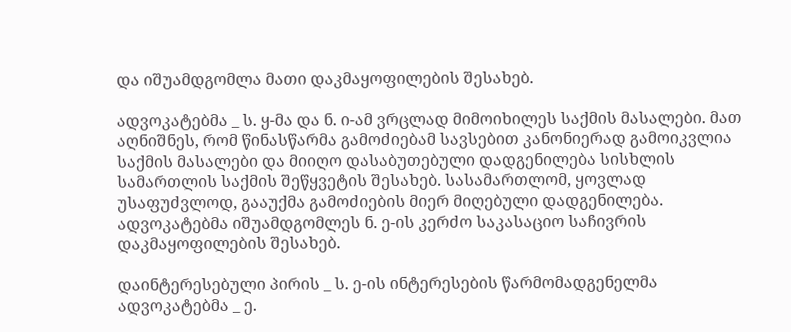და იშუამდგომლა მათი დაკმაყოფილების შესახებ.

ადვოკატებმა _ ს. ყ-მა და ნ. ი-ამ ვრცლად მიმოიხილეს საქმის მასალები. მათ აღნიშნეს, რომ წინასწარმა გამოძიებამ სავსებით კანონიერად გამოიკვლია საქმის მასალები და მიიღო დასაბუთებული დადგენილება სისხლის სამართლის საქმის შეწყვეტის შესახებ. სასამართლომ, ყოვლად უსაფუძვლოდ, გააუქმა გამოძიების მიერ მიღებული დადგენილება. ადვოკატებმა იშუამდგომლეს ნ. ე-ის კერძო საკასაციო საჩივრის დაკმაყოფილების შესახებ.

დაინტერესებული პირის _ ს. ე-ის ინტერესების წარმომადგენელმა ადვოკატებმა _ ე.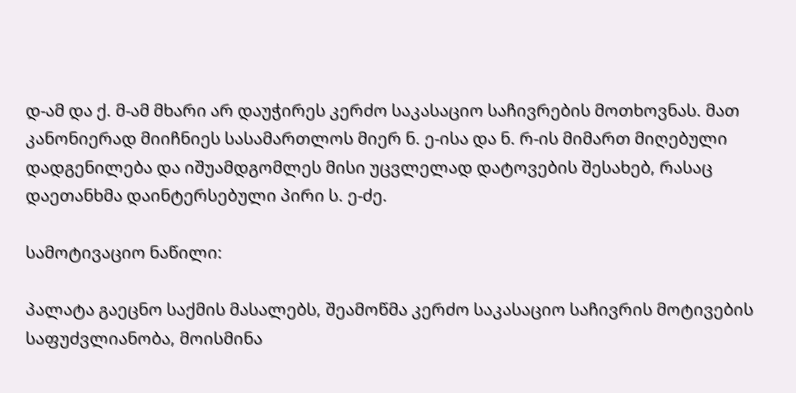დ-ამ და ქ. მ-ამ მხარი არ დაუჭირეს კერძო საკასაციო საჩივრების მოთხოვნას. მათ კანონიერად მიიჩნიეს სასამართლოს მიერ ნ. ე-ისა და ნ. რ-ის მიმართ მიღებული დადგენილება და იშუამდგომლეს მისი უცვლელად დატოვების შესახებ, რასაც დაეთანხმა დაინტერსებული პირი ს. ე-ძე.

სამოტივაციო ნაწილი:

პალატა გაეცნო საქმის მასალებს, შეამოწმა კერძო საკასაციო საჩივრის მოტივების საფუძვლიანობა, მოისმინა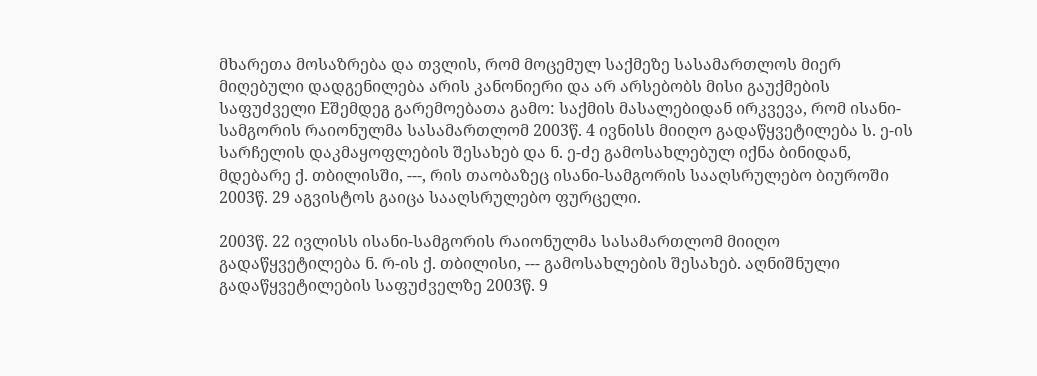მხარეთა მოსაზრება და თვლის, რომ მოცემულ საქმეზე სასამართლოს მიერ მიღებული დადგენილება არის კანონიერი და არ არსებობს მისი გაუქმების საფუძველი Eშემდეგ გარემოებათა გამო: საქმის მასალებიდან ირკვევა, რომ ისანი-სამგორის რაიონულმა სასამართლომ 2003წ. 4 ივნისს მიიღო გადაწყვეტილება ს. ე-ის სარჩელის დაკმაყოფლების შესახებ და ნ. ე-ძე გამოსახლებულ იქნა ბინიდან, მდებარე ქ. თბილისში, ---, რის თაობაზეც ისანი-სამგორის სააღსრულებო ბიუროში 2003წ. 29 აგვისტოს გაიცა სააღსრულებო ფურცელი.

2003წ. 22 ივლისს ისანი-სამგორის რაიონულმა სასამართლომ მიიღო გადაწყვეტილება ნ. რ-ის ქ. თბილისი, --- გამოსახლების შესახებ. აღნიშნული გადაწყვეტილების საფუძველზე 2003წ. 9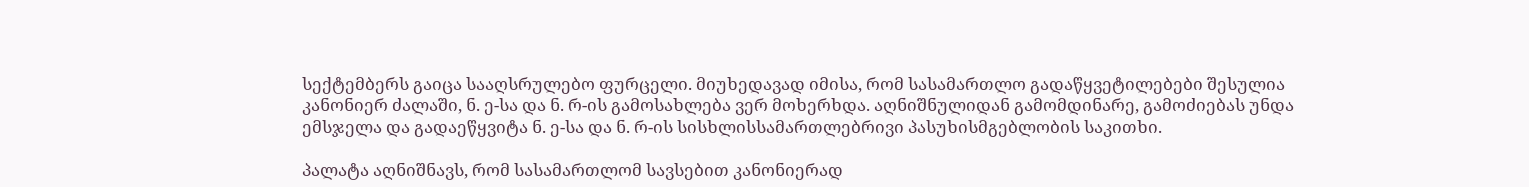სექტემბერს გაიცა სააღსრულებო ფურცელი. მიუხედავად იმისა, რომ სასამართლო გადაწყვეტილებები შესულია კანონიერ ძალაში, ნ. ე-სა და ნ. რ-ის გამოსახლება ვერ მოხერხდა. აღნიშნულიდან გამომდინარე, გამოძიებას უნდა ემსჯელა და გადაეწყვიტა ნ. ე-სა და ნ. რ-ის სისხლისსამართლებრივი პასუხისმგებლობის საკითხი.

პალატა აღნიშნავს, რომ სასამართლომ სავსებით კანონიერად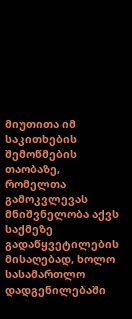მიუთითა იმ საკითხების შემოწმების თაობაზე, რომელთა გამოკვლევას მნიშვნელობა აქვს საქმეზე გადაწყვეტილების მისაღებად, ხოლო სასამართლო დადგენილებაში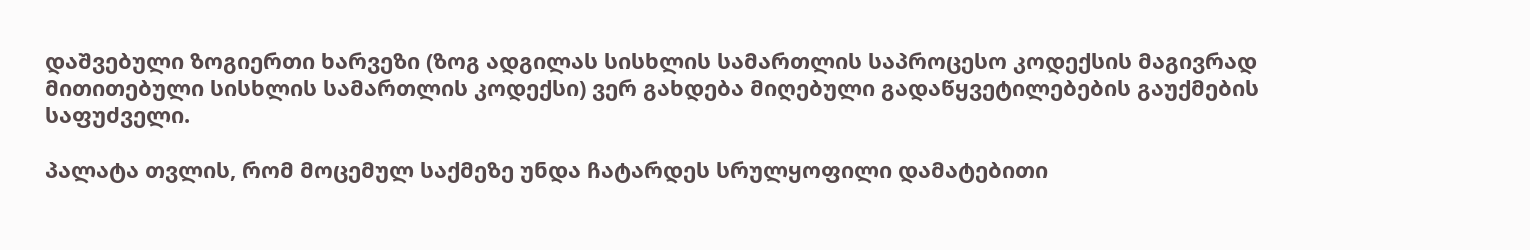დაშვებული ზოგიერთი ხარვეზი (ზოგ ადგილას სისხლის სამართლის საპროცესო კოდექსის მაგივრად მითითებული სისხლის სამართლის კოდექსი) ვერ გახდება მიღებული გადაწყვეტილებების გაუქმების საფუძველი.

პალატა თვლის, რომ მოცემულ საქმეზე უნდა ჩატარდეს სრულყოფილი დამატებითი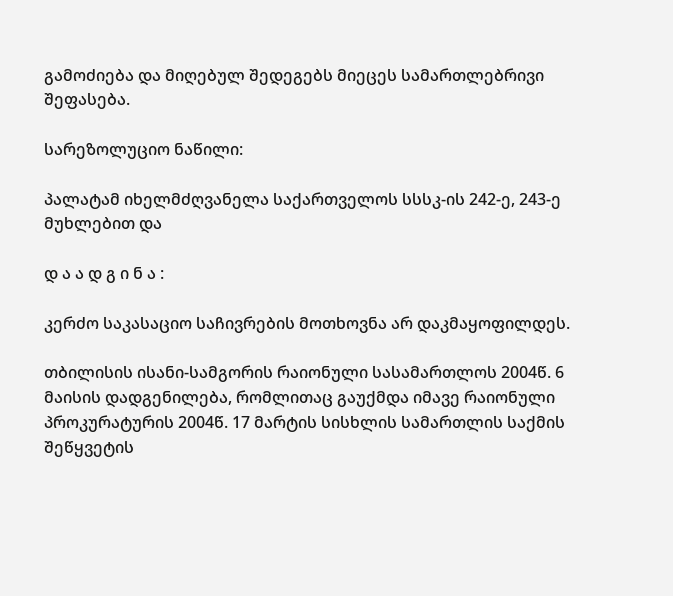გამოძიება და მიღებულ შედეგებს მიეცეს სამართლებრივი შეფასება.

სარეზოლუციო ნაწილი:

პალატამ იხელმძღვანელა საქართველოს სსსკ-ის 242-ე, 243-ე მუხლებით და

დ ა ა დ გ ი ნ ა :

კერძო საკასაციო საჩივრების მოთხოვნა არ დაკმაყოფილდეს.

თბილისის ისანი-სამგორის რაიონული სასამართლოს 2004წ. 6 მაისის დადგენილება, რომლითაც გაუქმდა იმავე რაიონული პროკურატურის 2004წ. 17 მარტის სისხლის სამართლის საქმის შეწყვეტის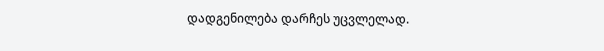დადგენილება დარჩეს უცვლელად.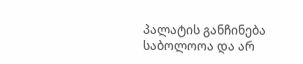პალატის განჩინება საბოლოოა და არ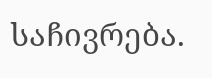საჩივრება.